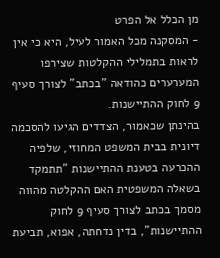מן הכלל אל הפרט
- המסקנה מכל האמור לעיל, היא כי אין לראות בתמלילי ההקלטות שצירפו המערערים כהודאה "בכתב" לצורך סעיף 9 לחוק ההתיישנות.
בהינתן שכאמור, הצדדים הגיעו להסכמה דיונית בבית המשפט המחוזי, שלפיה ההכרעה בטענת ההתיישנות "תתמקד בשאלה המשפטית האם ההקלטה מהווה מסמך בכתב לצורך סעיף 9 לחוק ההתיישנות", בדין נדחתה, אפוא, תביעת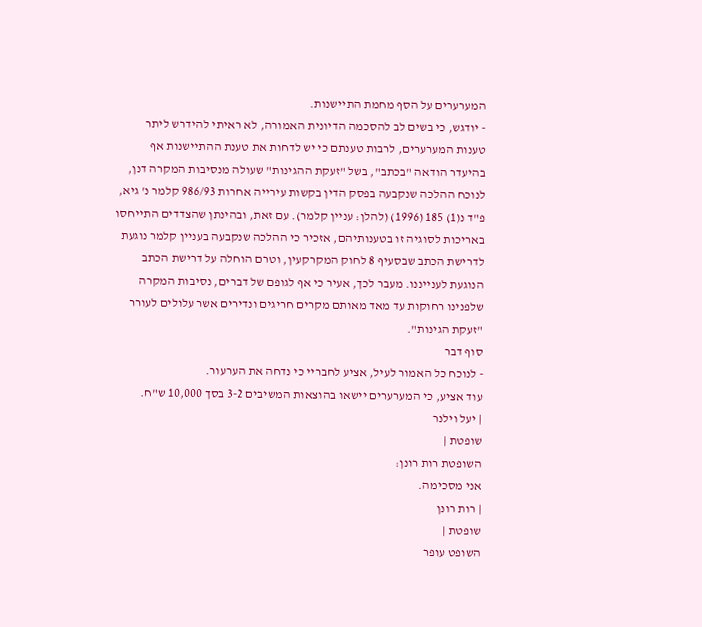המערערים על הסף מחמת התיישנות.
- יודגש, כי בשים לב להסכמה הדיונית האמורה, לא ראיתי להידרש ליתר טענות המערערים, לרבות טענתם כי יש לדחות את טענת ההתיישנות אף בהיעדר הודאה "בכתב", בשל "זעקת ההגינות" שעולה מנסיבות המקרה דנן, לנוכח ההלכה שנקבעה בפסק הדין בקשות עירייה אחרות 986/93 קלמר נ' גיא, פ"ד נ(1) 185 (1996) (להלן: עניין קלמר). עם זאת, ובהינתן שהצדדים התייחסו באריכות לסוגיה זו בטענותיהם, אזכיר כי ההלכה שנקבעה בעניין קלמר נוגעת לדרישת הכתב שבסעיף 8 לחוק המקרקעין, וטרם הוחלה על דרישת הכתב הנוגעת לענייננו. מעבר לכך, אעיר כי אף לגופם של דברים, נסיבות המקרה שלפנינו רחוקות עד מאד מאותם מקרים חריגים ונדירים אשר עלולים לעורר "זעקת הגינות".
סוף דבר
- לנוכח כל האמור לעיל, אציע לחבריי כי נדחה את הערעור.
עוד אציע, כי המערערים יישאו בהוצאות המשיבים 3-2 בסך 10,000 ש"ח.
| יעל וילנר
שופטת |
השופטת רות רונן:
אני מסכימה.
| רות רונן
שופטת |
השופט עופר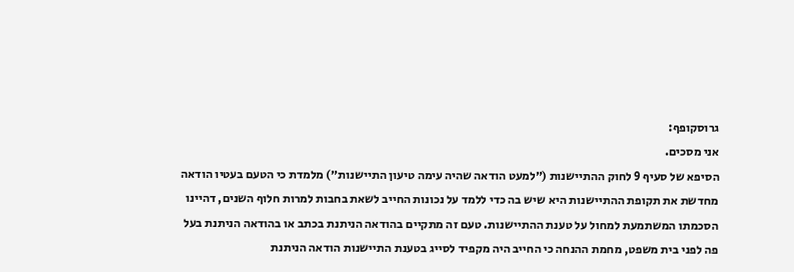גרוסקופף:
אני מסכים.
הסיפא של סעיף 9 לחוק ההתיישנות (״למעט הודאה שהיה עימה טיעון התיישנות״) מלמדת כי הטעם בעטיו הודאה מחדשת את תקופת ההתיישנות היא שיש בה כדי ללמד על נכונות החייב לשאת בחבות למרות חלוף השנים, דהיינו הסכמתו המשתמעת למחול על טענת ההתיישנות. טעם זה מתקיים בהודאה הניתנת בכתב או בהודאה הניתנת בעל פה לפני בית משפט, מחמת ההנחה כי החייב היה מקפיד לסייג בטענת התיישנות הודאה הניתנת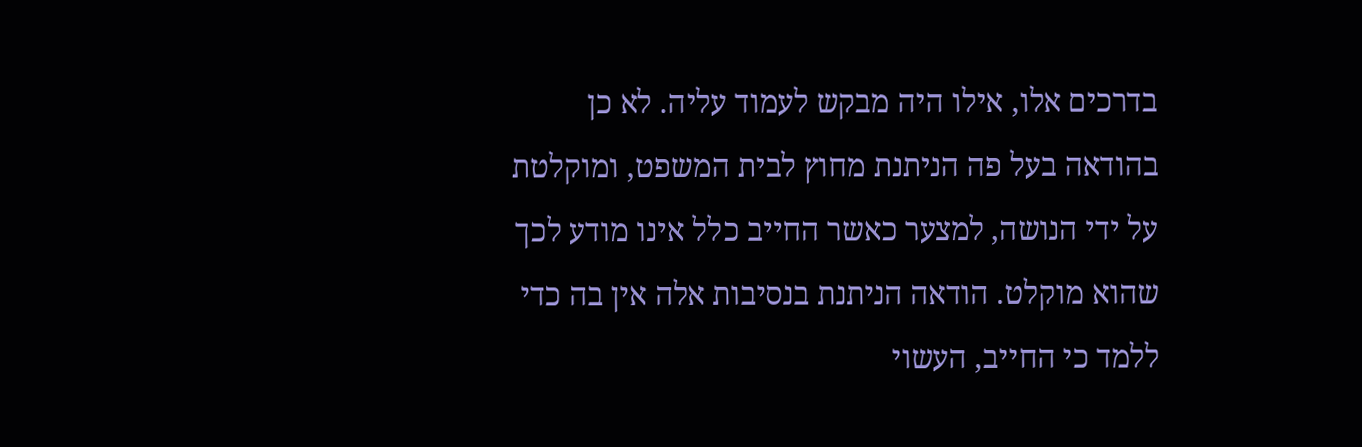בדרכים אלו, אילו היה מבקש לעמוד עליה. לא כן בהודאה בעל פה הניתנת מחוץ לבית המשפט, ומוקלטת על ידי הנושה, למצער כאשר החייב כלל אינו מודע לכך שהוא מוקלט. הודאה הניתנת בנסיבות אלה אין בה כדי ללמד כי החייב, העשוי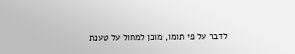לדבר על פי תומו, מוכן למחול על טענת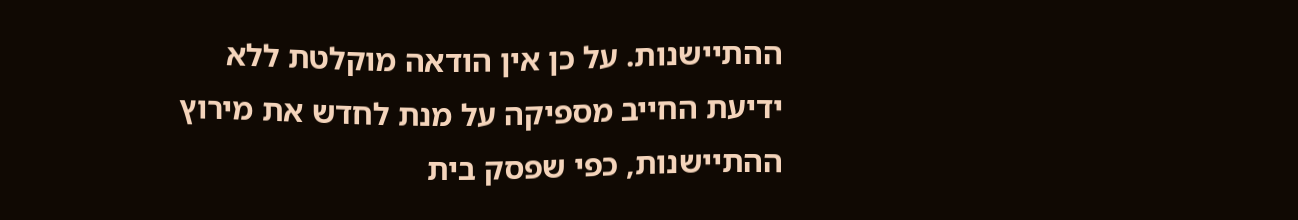ההתיישנות. על כן אין הודאה מוקלטת ללא ידיעת החייב מספיקה על מנת לחדש את מירוץ ההתיישנות, כפי שפסק בית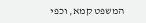המשפט קמא, וכפי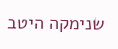שנימקה היטב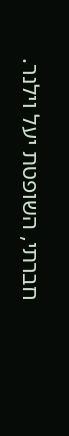חברתי, השופטת יעל וילנר.